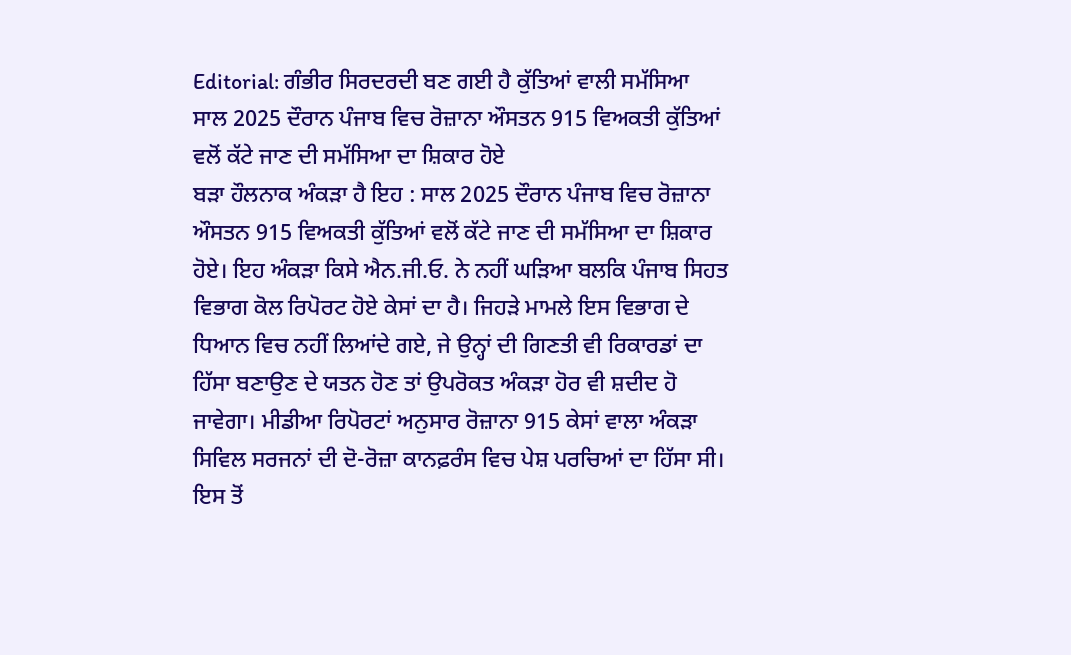Editorial: ਗੰਭੀਰ ਸਿਰਦਰਦੀ ਬਣ ਗਈ ਹੈ ਕੁੱਤਿਆਂ ਵਾਲੀ ਸਮੱਸਿਆ
ਸਾਲ 2025 ਦੌਰਾਨ ਪੰਜਾਬ ਵਿਚ ਰੋਜ਼ਾਨਾ ਔਸਤਨ 915 ਵਿਅਕਤੀ ਕੁੱਤਿਆਂ ਵਲੋਂ ਕੱਟੇ ਜਾਣ ਦੀ ਸਮੱਸਿਆ ਦਾ ਸ਼ਿਕਾਰ ਹੋਏ
ਬੜਾ ਹੌਲਨਾਕ ਅੰਕੜਾ ਹੈ ਇਹ : ਸਾਲ 2025 ਦੌਰਾਨ ਪੰਜਾਬ ਵਿਚ ਰੋਜ਼ਾਨਾ ਔਸਤਨ 915 ਵਿਅਕਤੀ ਕੁੱਤਿਆਂ ਵਲੋਂ ਕੱਟੇ ਜਾਣ ਦੀ ਸਮੱਸਿਆ ਦਾ ਸ਼ਿਕਾਰ ਹੋਏ। ਇਹ ਅੰਕੜਾ ਕਿਸੇ ਐਨ.ਜੀ.ਓ. ਨੇ ਨਹੀਂ ਘੜਿਆ ਬਲਕਿ ਪੰਜਾਬ ਸਿਹਤ ਵਿਭਾਗ ਕੋਲ ਰਿਪੋਰਟ ਹੋਏ ਕੇਸਾਂ ਦਾ ਹੈ। ਜਿਹੜੇ ਮਾਮਲੇ ਇਸ ਵਿਭਾਗ ਦੇ ਧਿਆਨ ਵਿਚ ਨਹੀਂ ਲਿਆਂਦੇ ਗਏ, ਜੇ ਉਨ੍ਹਾਂ ਦੀ ਗਿਣਤੀ ਵੀ ਰਿਕਾਰਡਾਂ ਦਾ ਹਿੱਸਾ ਬਣਾਉਣ ਦੇ ਯਤਨ ਹੋਣ ਤਾਂ ਉਪਰੋਕਤ ਅੰਕੜਾ ਹੋਰ ਵੀ ਸ਼ਦੀਦ ਹੋ ਜਾਵੇਗਾ। ਮੀਡੀਆ ਰਿਪੋਰਟਾਂ ਅਨੁਸਾਰ ਰੋਜ਼ਾਨਾ 915 ਕੇਸਾਂ ਵਾਲਾ ਅੰਕੜਾ ਸਿਵਿਲ ਸਰਜਨਾਂ ਦੀ ਦੋ-ਰੋਜ਼ਾ ਕਾਨਫ਼ਰੰਸ ਵਿਚ ਪੇਸ਼ ਪਰਚਿਆਂ ਦਾ ਹਿੱਸਾ ਸੀ।
ਇਸ ਤੋਂ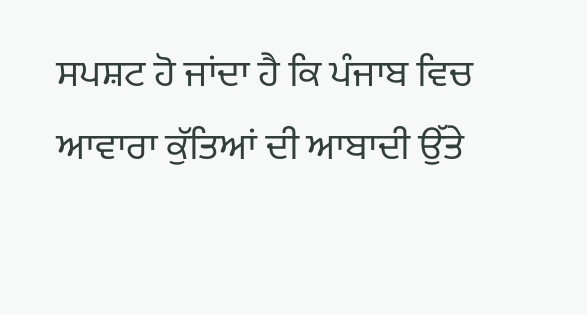ਸਪਸ਼ਟ ਹੋ ਜਾਂਦਾ ਹੈ ਕਿ ਪੰਜਾਬ ਵਿਚ ਆਵਾਰਾ ਕੁੱਤਿਆਂ ਦੀ ਆਬਾਦੀ ਉੱਤੇ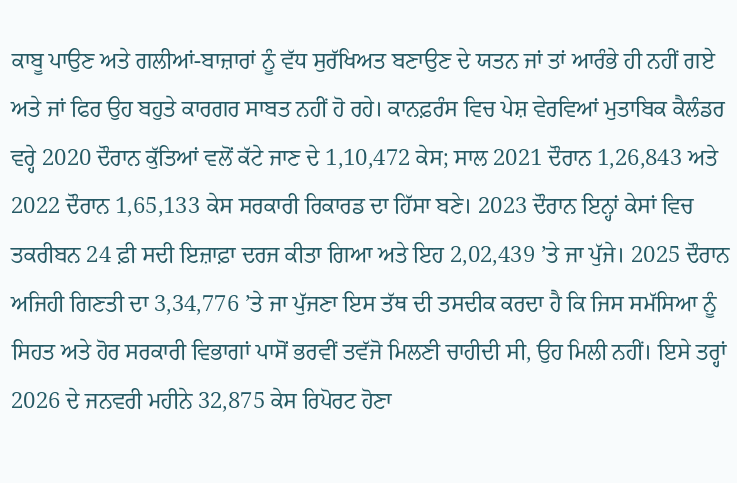ਕਾਬੂ ਪਾਉਣ ਅਤੇ ਗਲੀਆਂ-ਬਾਜ਼ਾਰਾਂ ਨੂੰ ਵੱਧ ਸੁਰੱਖਿਅਤ ਬਣਾਉਣ ਦੇ ਯਤਨ ਜਾਂ ਤਾਂ ਆਰੰਭੇ ਹੀ ਨਹੀਂ ਗਏ ਅਤੇ ਜਾਂ ਫਿਰ ਉਹ ਬਹੁਤੇ ਕਾਰਗਰ ਸਾਬਤ ਨਹੀਂ ਹੋ ਰਹੇ। ਕਾਨਫ਼ਰੰਸ ਵਿਚ ਪੇਸ਼ ਵੇਰਵਿਆਂ ਮੁਤਾਬਿਕ ਕੈਲੰਡਰ ਵਰ੍ਹੇ 2020 ਦੌਰਾਨ ਕੁੱਤਿਆਂ ਵਲੋਂ ਕੱਟੇ ਜਾਣ ਦੇ 1,10,472 ਕੇਸ; ਸਾਲ 2021 ਦੌਰਾਨ 1,26,843 ਅਤੇ 2022 ਦੌਰਾਨ 1,65,133 ਕੇਸ ਸਰਕਾਰੀ ਰਿਕਾਰਡ ਦਾ ਹਿੱਸਾ ਬਣੇ। 2023 ਦੌਰਾਨ ਇਨ੍ਹਾਂ ਕੇਸਾਂ ਵਿਚ ਤਕਰੀਬਨ 24 ਫ਼ੀ ਸਦੀ ਇਜ਼ਾਫ਼ਾ ਦਰਜ ਕੀਤਾ ਗਿਆ ਅਤੇ ਇਹ 2,02,439 ’ਤੇ ਜਾ ਪੁੱਜੇ। 2025 ਦੌਰਾਨ ਅਜਿਹੀ ਗਿਣਤੀ ਦਾ 3,34,776 ’ਤੇ ਜਾ ਪੁੱਜਣਾ ਇਸ ਤੱਥ ਦੀ ਤਸਦੀਕ ਕਰਦਾ ਹੈ ਕਿ ਜਿਸ ਸਮੱਸਿਆ ਨੂੰ ਸਿਹਤ ਅਤੇ ਹੋਰ ਸਰਕਾਰੀ ਵਿਭਾਗਾਂ ਪਾਸੋਂ ਭਰਵੀਂ ਤਵੱਜੋ ਮਿਲਣੀ ਚਾਹੀਦੀ ਸੀ, ਉਹ ਮਿਲੀ ਨਹੀਂ। ਇਸੇ ਤਰ੍ਹਾਂ 2026 ਦੇ ਜਨਵਰੀ ਮਹੀਨੇ 32,875 ਕੇਸ ਰਿਪੋਰਟ ਹੋਣਾ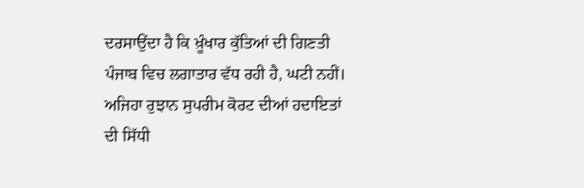ਦਰਸਾਉਂਦਾ ਹੈ ਕਿ ਖ਼ੂੰਖਾਰ ਕੁੱਤਿਆਂ ਦੀ ਗਿਣਤੀ ਪੰਜਾਬ ਵਿਚ ਲਗਾਤਾਰ ਵੱਧ ਰਹੀ ਹੈ, ਘਟੀ ਨਹੀਂ। ਅਜਿਹਾ ਰੁਝਾਨ ਸੁਪਰੀਮ ਕੋਰਟ ਦੀਆਂ ਹਦਾਇਤਾਂ ਦੀ ਸਿੱਧੀ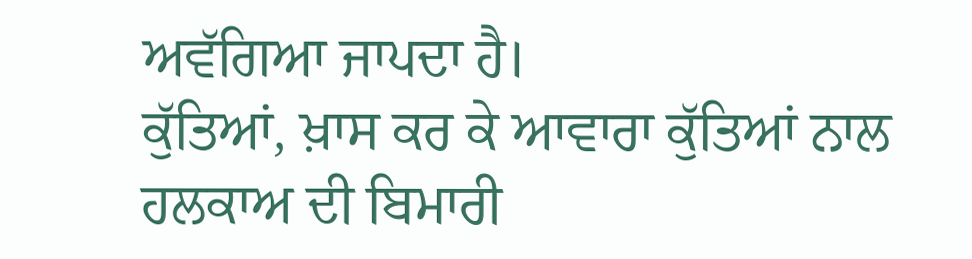ਅਵੱਗਿਆ ਜਾਪਦਾ ਹੈ।
ਕੁੱਤਿਆਂ, ਖ਼ਾਸ ਕਰ ਕੇ ਆਵਾਰਾ ਕੁੱਤਿਆਂ ਨਾਲ ਹਲਕਾਅ ਦੀ ਬਿਮਾਰੀ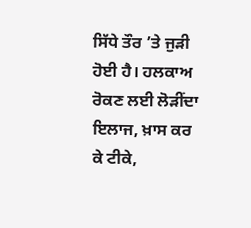ਸਿੱਧੇ ਤੌਰ ’ਤੇ ਜੁੜੀ ਹੋਈ ਹੈ। ਹਲਕਾਅ ਰੋਕਣ ਲਈ ਲੋੜੀਂਦਾ ਇਲਾਜ, ਖ਼ਾਸ ਕਰ ਕੇ ਟੀਕੇ,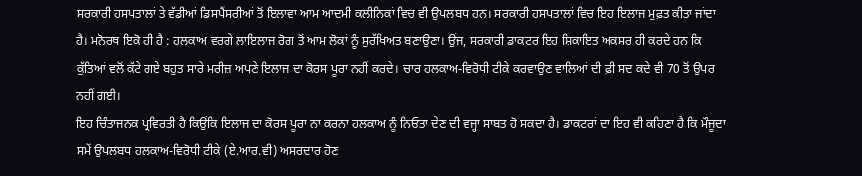ਸਰਕਾਰੀ ਹਸਪਤਾਲਾਂ ਤੇ ਵੱਡੀਆਂ ਡਿਸਪੈਂਸਰੀਆਂ ਤੋਂ ਇਲਾਵਾ ਆਮ ਆਦਮੀ ਕਲੀਨਿਕਾਂ ਵਿਚ ਵੀ ਉਪਲਬਧ ਹਨ। ਸਰਕਾਰੀ ਹਸਪਤਾਲਾਂ ਵਿਚ ਇਹ ਇਲਾਜ ਮੁਫ਼ਤ ਕੀਤਾ ਜਾਂਦਾ ਹੈ। ਮਨੋਰਥ ਇਕੋ ਹੀ ਹੈ : ਹਲਕਾਅ ਵਰਗੇ ਲਾਇਲਾਜ ਰੋਗ ਤੋਂ ਆਮ ਲੋਕਾਂ ਨੂੰ ਸੁਰੱਖਿਅਤ ਬਣਾਉਣਾ। ਉਂਜ, ਸਰਕਾਰੀ ਡਾਕਟਰ ਇਹ ਸ਼ਿਕਾਇਤ ਅਕਸਰ ਹੀ ਕਰਦੇ ਹਨ ਕਿ ਕੁੱਤਿਆਂ ਵਲੋਂ ਕੱਟੇ ਗਏ ਬਹੁਤ ਸਾਰੇ ਮਰੀਜ਼ ਅਪਣੇ ਇਲਾਜ ਦਾ ਕੋਰਸ ਪੂਰਾ ਨਹੀਂ ਕਰਦੇ। ਚਾਰ ਹਲਕਾਅ-ਵਿਰੋਧੀ ਟੀਕੇ ਕਰਵਾਉਣ ਵਾਲਿਆਂ ਦੀ ਫ਼ੀ ਸਦ ਕਦੇ ਵੀ 70 ਤੋਂ ਉਪਰ ਨਹੀਂ ਗਈ।
ਇਹ ਚਿੰਤਾਜਨਕ ਪ੍ਰਵਿਰਤੀ ਹੈ ਕਿਉਂਕਿ ਇਲਾਜ ਦਾ ਕੋਰਸ ਪੂਰਾ ਨਾ ਕਰਨਾ ਹਲਕਾਅ ਨੂੰ ਨਿਓਤਾ ਦੇਣ ਦੀ ਵਜ੍ਹਾ ਸਾਬਤ ਹੋ ਸਕਦਾ ਹੈ। ਡਾਕਟਰਾਂ ਦਾ ਇਹ ਵੀ ਕਹਿਣਾ ਹੈ ਕਿ ਮੌਜੂਦਾ ਸਮੇਂ ਉਪਲਬਧ ਹਲਕਾਅ-ਵਿਰੋਧੀ ਟੀਕੇ (ਏ.ਆਰ.ਵੀ) ਅਸਰਦਾਰ ਹੋਣ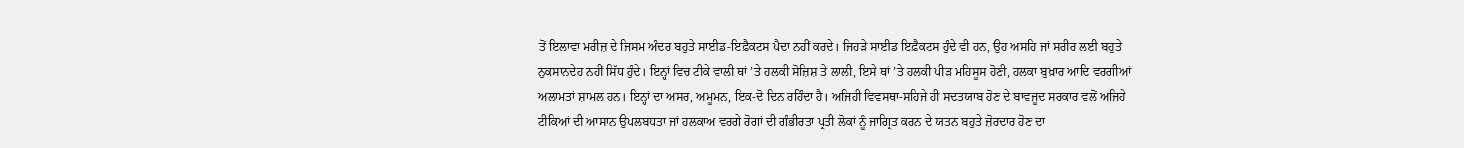ਤੋਂ ਇਲਾਵਾ ਮਰੀਜ਼ ਦੇ ਜਿਸਮ ਅੰਦਰ ਬਹੁਤੇ ਸਾਈਡ-ਇਫ਼ੈਕਟਸ ਪੈਦਾ ਨਹੀਂ ਕਰਦੇ। ਜਿਹੜੇ ਸਾਈਡ ਇਫ਼ੈਕਟਸ ਹੁੰਦੇ ਵੀ ਹਨ, ਉਹ ਅਸਹਿ ਜਾਂ ਸਰੀਰ ਲਈ ਬਹੁਤੇ ਨੁਕਸਾਨਦੇਹ ਨਹੀਂ ਸਿੱਧ ਹੁੰਦੇ। ਇਨ੍ਹਾਂ ਵਿਚ ਟੀਕੇ ਵਾਲੀ ਥਾਂ ’ਤੇ ਹਲਕੀ ਸੋਜ਼ਿਸ਼ ਤੇ ਲਾਲੀ, ਇਸੇ ਥਾਂ ’ਤੇ ਹਲਕੀ ਪੀੜ ਮਹਿਸੂਸ ਹੋਣੀ, ਹਲਕਾ ਬੁਖ਼ਾਰ ਆਦਿ ਵਰਗੀਆਂ ਅਲਾਮਤਾਂ ਸ਼ਾਮਲ ਹਨ। ਇਨ੍ਹਾਂ ਦਾ ਅਸਰ, ਅਮੂਮਨ, ਇਕ-ਦੋ ਦਿਨ ਰਹਿੰਦਾ ਹੈ। ਅਜਿਹੀ ਵਿਵਸਥਾ-ਸਹਿਜੇ ਹੀ ਸਦਤਯਾਬ ਹੋਣ ਦੇ ਬਾਵਜੂਦ ਸਰਕਾਰ ਵਲੋਂ ਅਜਿਹੇ ਟੀਕਿਆਂ ਦੀ ਆਸਾਨ ਉਪਲਬਧਤਾ ਜਾਂ ਹਲਕਾਅ ਵਰਗੇ ਰੋਗਾਂ ਦੀ ਗੰਭੀਰਤਾ ਪ੍ਰਤੀ ਲੋਕਾਂ ਨੂੰ ਜਾਗ੍ਰਿਤ ਕਰਨ ਦੇ ਯਤਨ ਬਹੁਤੇ ਜ਼ੋਰਦਾਰ ਹੋਣ ਦਾ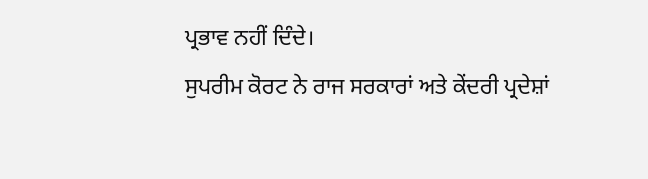ਪ੍ਰਭਾਵ ਨਹੀਂ ਦਿੰਦੇ।
ਸੁਪਰੀਮ ਕੋਰਟ ਨੇ ਰਾਜ ਸਰਕਾਰਾਂ ਅਤੇ ਕੇਂਦਰੀ ਪ੍ਰਦੇਸ਼ਾਂ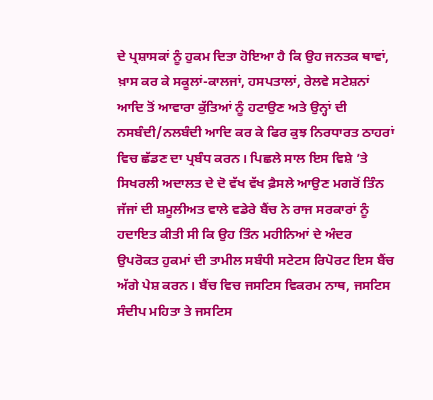ਦੇ ਪ੍ਰਸ਼ਾਸਕਾਂ ਨੂੰ ਹੁਕਮ ਦਿਤਾ ਹੋਇਆ ਹੈ ਕਿ ਉਹ ਜਨਤਕ ਥਾਵਾਂ, ਖ਼ਾਸ ਕਰ ਕੇ ਸਕੂਲਾਂ-ਕਾਲਜਾਂ, ਹਸਪਤਾਲਾਂ, ਰੇਲਵੇ ਸਟੇਸ਼ਨਾਂ ਆਦਿ ਤੋਂ ਆਵਾਰਾ ਕੁੱਤਿਆਂ ਨੂੰ ਹਟਾਉਣ ਅਤੇ ਉਨ੍ਹਾਂ ਦੀ ਨਸਬੰਦੀ/ਨਲਬੰਦੀ ਆਦਿ ਕਰ ਕੇ ਫਿਰ ਕੁਝ ਨਿਰਧਾਰਤ ਠਾਹਰਾਂ ਵਿਚ ਛੱਡਣ ਦਾ ਪ੍ਰਬੰਧ ਕਰਨ। ਪਿਛਲੇ ਸਾਲ ਇਸ ਵਿਸ਼ੇ ’ਤੇ ਸਿਖਰਲੀ ਅਦਾਲਤ ਦੇ ਦੋ ਵੱਖ ਵੱਖ ਫ਼ੈਸਲੇ ਆਉਣ ਮਗਰੋਂ ਤਿੰਨ ਜੱਜਾਂ ਦੀ ਸ਼ਮੂਲੀਅਤ ਵਾਲੇ ਵਡੇਰੇ ਬੈਂਚ ਨੇ ਰਾਜ ਸਰਕਾਰਾਂ ਨੂੰ ਹਦਾਇਤ ਕੀਤੀ ਸੀ ਕਿ ਉਹ ਤਿੰਨ ਮਹੀਨਿਆਂ ਦੇ ਅੰਦਰ ਉਪਰੋਕਤ ਹੁਕਮਾਂ ਦੀ ਤਾਮੀਲ ਸਬੰਧੀ ਸਟੇਟਸ ਰਿਪੋਰਟ ਇਸ ਬੈਂਚ ਅੱਗੇ ਪੇਸ਼ ਕਰਨ। ਬੈਂਚ ਵਿਚ ਜਸਟਿਸ ਵਿਕਰਮ ਨਾਥ, ਜਸਟਿਸ ਸੰਦੀਪ ਮਹਿਤਾ ਤੇ ਜਸਟਿਸ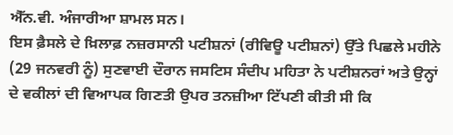ਐੱਨ.ਵੀ. ਅੰਜਾਰੀਆ ਸ਼ਾਮਲ ਸਨ।
ਇਸ ਫ਼ੈਸਲੇ ਦੇ ਖ਼ਿਲਾਫ਼ ਨਜ਼ਰਸਾਨੀ ਪਟੀਸ਼ਨਾਂ (ਰੀਵਿਊ ਪਟੀਸ਼ਨਾਂ) ਉੱਤੇ ਪਿਛਲੇ ਮਹੀਨੇ (29 ਜਨਵਰੀ ਨੂੰ) ਸੁਣਵਾਈ ਦੌਰਾਨ ਜਸਟਿਸ ਸੰਦੀਪ ਮਹਿਤਾ ਨੇ ਪਟੀਸ਼ਨਰਾਂ ਅਤੇ ਉਨ੍ਹਾਂ ਦੇ ਵਕੀਲਾਂ ਦੀ ਵਿਆਪਕ ਗਿਣਤੀ ਉਪਰ ਤਨਜ਼ੀਆ ਟਿੱਪਣੀ ਕੀਤੀ ਸੀ ਕਿ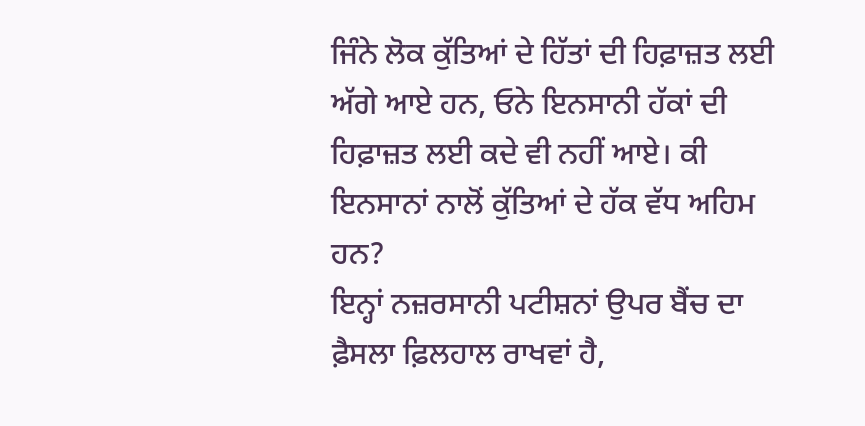ਜਿੰਨੇ ਲੋਕ ਕੁੱਤਿਆਂ ਦੇ ਹਿੱਤਾਂ ਦੀ ਹਿਫ਼ਾਜ਼ਤ ਲਈ ਅੱਗੇ ਆਏ ਹਨ, ਓਨੇ ਇਨਸਾਨੀ ਹੱਕਾਂ ਦੀ ਹਿਫ਼ਾਜ਼ਤ ਲਈ ਕਦੇ ਵੀ ਨਹੀਂ ਆਏ। ਕੀ ਇਨਸਾਨਾਂ ਨਾਲੋਂ ਕੁੱਤਿਆਂ ਦੇ ਹੱਕ ਵੱਧ ਅਹਿਮ ਹਨ?
ਇਨ੍ਹਾਂ ਨਜ਼ਰਸਾਨੀ ਪਟੀਸ਼ਨਾਂ ਉਪਰ ਬੈਂਚ ਦਾ ਫ਼ੈਸਲਾ ਫ਼ਿਲਹਾਲ ਰਾਖਵਾਂ ਹੈ,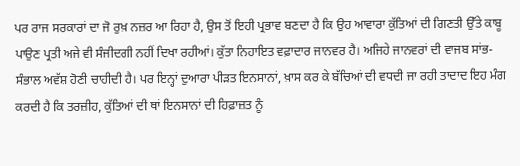ਪਰ ਰਾਜ ਸਰਕਾਰਾਂ ਦਾ ਜੋ ਰੁਖ਼ ਨਜ਼ਰ ਆ ਰਿਹਾ ਹੈ, ਉਸ ਤੋਂ ਇਹੀ ਪ੍ਰਭਾਵ ਬਣਦਾ ਹੈ ਕਿ ਉਹ ਆਵਾਰਾ ਕੁੱਤਿਆਂ ਦੀ ਗਿਣਤੀ ਉੱਤੇ ਕਾਬੂ ਪਾਉਣ ਪ੍ਰਤੀ ਅਜੇ ਵੀ ਸੰਜੀਦਗੀ ਨਹੀਂ ਦਿਖਾ ਰਹੀਆਂ। ਕੁੱਤਾ ਨਿਹਾਇਤ ਵਫ਼ਾਦਾਰ ਜਾਨਵਰ ਹੈ। ਅਜਿਹੇ ਜਾਨਵਰਾਂ ਦੀ ਵਾਜਬ ਸਾਂਭ-ਸੰਭਾਲ ਅਵੱਸ਼ ਹੋਣੀ ਚਾਹੀਦੀ ਹੈ। ਪਰ ਇਨ੍ਹਾਂ ਦੁਆਰਾ ਪੀੜਤ ਇਨਸਾਨਾਂ, ਖ਼ਾਸ ਕਰ ਕੇ ਬੱਚਿਆਂ ਦੀ ਵਧਦੀ ਜਾ ਰਹੀ ਤਾਦਾਦ ਇਹ ਮੰਗ ਕਰਦੀ ਹੈ ਕਿ ਤਰਜ਼ੀਹ, ਕੁੱਤਿਆਂ ਦੀ ਥਾਂ ਇਨਸਾਨਾਂ ਦੀ ਹਿਫ਼ਾਜ਼ਤ ਨੂੰ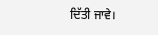ਦਿੱਤੀ ਜਾਵੇ।